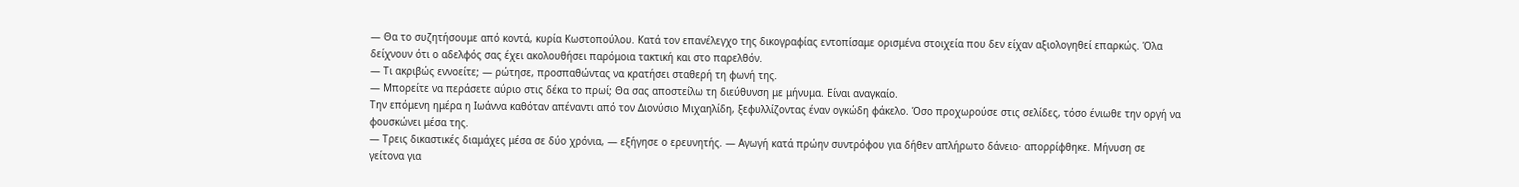— Θα το συζητήσουμε από κοντά, κυρία Κωστοπούλου. Κατά τον επανέλεγχο της δικογραφίας εντοπίσαμε ορισμένα στοιχεία που δεν είχαν αξιολογηθεί επαρκώς. Όλα δείχνουν ότι ο αδελφός σας έχει ακολουθήσει παρόμοια τακτική και στο παρελθόν.
— Τι ακριβώς εννοείτε; — ρώτησε, προσπαθώντας να κρατήσει σταθερή τη φωνή της.
— Μπορείτε να περάσετε αύριο στις δέκα το πρωί; Θα σας αποστείλω τη διεύθυνση με μήνυμα. Είναι αναγκαίο.
Την επόμενη ημέρα η Ιωάννα καθόταν απέναντι από τον Διονύσιο Μιχαηλίδη, ξεφυλλίζοντας έναν ογκώδη φάκελο. Όσο προχωρούσε στις σελίδες, τόσο ένιωθε την οργή να φουσκώνει μέσα της.
— Τρεις δικαστικές διαμάχες μέσα σε δύο χρόνια, — εξήγησε ο ερευνητής. — Αγωγή κατά πρώην συντρόφου για δήθεν απλήρωτο δάνειο· απορρίφθηκε. Μήνυση σε γείτονα για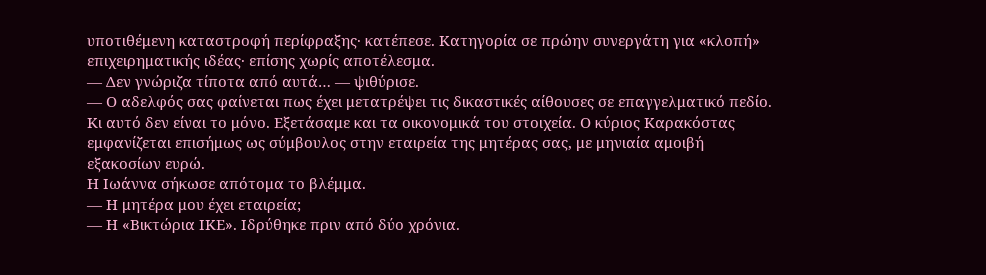υποτιθέμενη καταστροφή περίφραξης· κατέπεσε. Κατηγορία σε πρώην συνεργάτη για «κλοπή» επιχειρηματικής ιδέας· επίσης χωρίς αποτέλεσμα.
— Δεν γνώριζα τίποτα από αυτά… — ψιθύρισε.
— Ο αδελφός σας φαίνεται πως έχει μετατρέψει τις δικαστικές αίθουσες σε επαγγελματικό πεδίο. Κι αυτό δεν είναι το μόνο. Εξετάσαμε και τα οικονομικά του στοιχεία. Ο κύριος Καρακόστας εμφανίζεται επισήμως ως σύμβουλος στην εταιρεία της μητέρας σας, με μηνιαία αμοιβή εξακοσίων ευρώ.
Η Ιωάννα σήκωσε απότομα το βλέμμα.
— Η μητέρα μου έχει εταιρεία;
— Η «Βικτώρια ΙΚΕ». Ιδρύθηκε πριν από δύο χρόνια.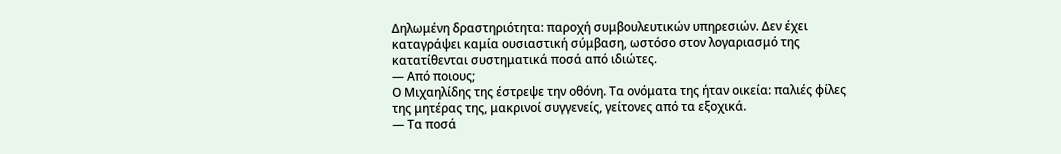Δηλωμένη δραστηριότητα: παροχή συμβουλευτικών υπηρεσιών. Δεν έχει καταγράψει καμία ουσιαστική σύμβαση, ωστόσο στον λογαριασμό της κατατίθενται συστηματικά ποσά από ιδιώτες.
— Από ποιους;
Ο Μιχαηλίδης της έστρεψε την οθόνη. Τα ονόματα της ήταν οικεία: παλιές φίλες της μητέρας της, μακρινοί συγγενείς, γείτονες από τα εξοχικά.
— Τα ποσά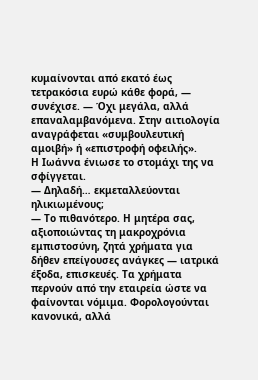κυμαίνονται από εκατό έως τετρακόσια ευρώ κάθε φορά, — συνέχισε. — Όχι μεγάλα, αλλά επαναλαμβανόμενα. Στην αιτιολογία αναγράφεται «συμβουλευτική αμοιβή» ή «επιστροφή οφειλής».
Η Ιωάννα ένιωσε το στομάχι της να σφίγγεται.
— Δηλαδή… εκμεταλλεύονται ηλικιωμένους;
— Το πιθανότερο. Η μητέρα σας, αξιοποιώντας τη μακροχρόνια εμπιστοσύνη, ζητά χρήματα για δήθεν επείγουσες ανάγκες — ιατρικά έξοδα, επισκευές. Τα χρήματα περνούν από την εταιρεία ώστε να φαίνονται νόμιμα. Φορολογούνται κανονικά, αλλά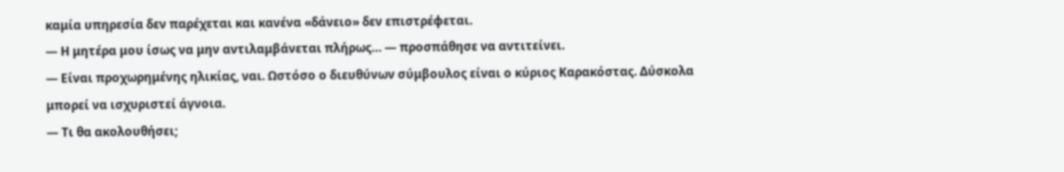καμία υπηρεσία δεν παρέχεται και κανένα «δάνειο» δεν επιστρέφεται.
— Η μητέρα μου ίσως να μην αντιλαμβάνεται πλήρως… — προσπάθησε να αντιτείνει.
— Είναι προχωρημένης ηλικίας, ναι. Ωστόσο ο διευθύνων σύμβουλος είναι ο κύριος Καρακόστας. Δύσκολα μπορεί να ισχυριστεί άγνοια.
— Τι θα ακολουθήσει;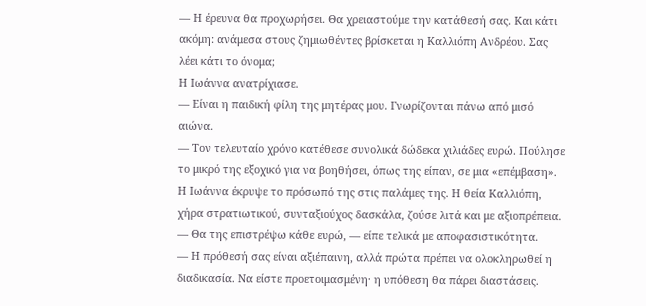— Η έρευνα θα προχωρήσει. Θα χρειαστούμε την κατάθεσή σας. Και κάτι ακόμη: ανάμεσα στους ζημιωθέντες βρίσκεται η Καλλιόπη Ανδρέου. Σας λέει κάτι το όνομα;
Η Ιωάννα ανατρίχιασε.
— Είναι η παιδική φίλη της μητέρας μου. Γνωρίζονται πάνω από μισό αιώνα.
— Τον τελευταίο χρόνο κατέθεσε συνολικά δώδεκα χιλιάδες ευρώ. Πούλησε το μικρό της εξοχικό για να βοηθήσει, όπως της είπαν, σε μια «επέμβαση».
Η Ιωάννα έκρυψε το πρόσωπό της στις παλάμες της. Η θεία Καλλιόπη, χήρα στρατιωτικού, συνταξιούχος δασκάλα, ζούσε λιτά και με αξιοπρέπεια.
— Θα της επιστρέψω κάθε ευρώ, — είπε τελικά με αποφασιστικότητα.
— Η πρόθεσή σας είναι αξιέπαινη, αλλά πρώτα πρέπει να ολοκληρωθεί η διαδικασία. Να είστε προετοιμασμένη· η υπόθεση θα πάρει διαστάσεις.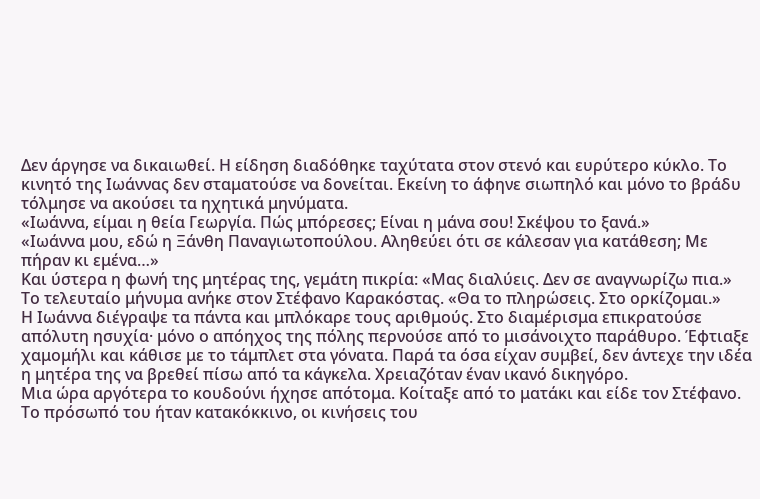Δεν άργησε να δικαιωθεί. Η είδηση διαδόθηκε ταχύτατα στον στενό και ευρύτερο κύκλο. Το κινητό της Ιωάννας δεν σταματούσε να δονείται. Εκείνη το άφηνε σιωπηλό και μόνο το βράδυ τόλμησε να ακούσει τα ηχητικά μηνύματα.
«Ιωάννα, είμαι η θεία Γεωργία. Πώς μπόρεσες; Είναι η μάνα σου! Σκέψου το ξανά.»
«Ιωάννα μου, εδώ η Ξάνθη Παναγιωτοπούλου. Αληθεύει ότι σε κάλεσαν για κατάθεση; Με πήραν κι εμένα…»
Και ύστερα η φωνή της μητέρας της, γεμάτη πικρία: «Μας διαλύεις. Δεν σε αναγνωρίζω πια.»
Το τελευταίο μήνυμα ανήκε στον Στέφανο Καρακόστας. «Θα το πληρώσεις. Στο ορκίζομαι.»
Η Ιωάννα διέγραψε τα πάντα και μπλόκαρε τους αριθμούς. Στο διαμέρισμα επικρατούσε απόλυτη ησυχία· μόνο ο απόηχος της πόλης περνούσε από το μισάνοιχτο παράθυρο. Έφτιαξε χαμομήλι και κάθισε με το τάμπλετ στα γόνατα. Παρά τα όσα είχαν συμβεί, δεν άντεχε την ιδέα η μητέρα της να βρεθεί πίσω από τα κάγκελα. Χρειαζόταν έναν ικανό δικηγόρο.
Μια ώρα αργότερα το κουδούνι ήχησε απότομα. Κοίταξε από το ματάκι και είδε τον Στέφανο. Το πρόσωπό του ήταν κατακόκκινο, οι κινήσεις του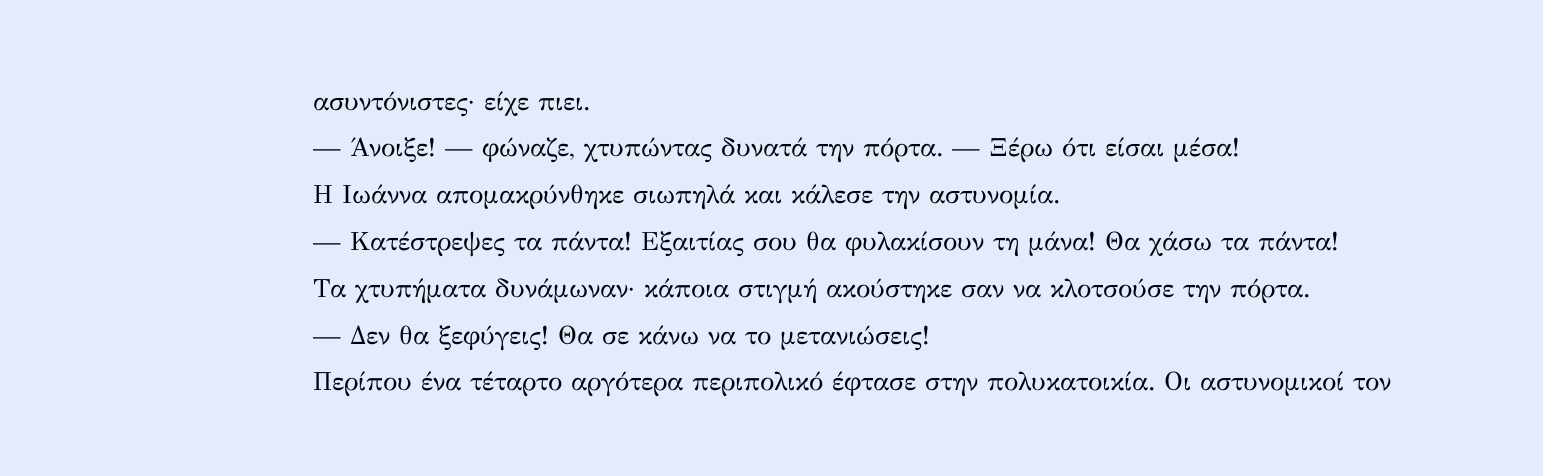ασυντόνιστες· είχε πιει.
— Άνοιξε! — φώναζε, χτυπώντας δυνατά την πόρτα. — Ξέρω ότι είσαι μέσα!
Η Ιωάννα απομακρύνθηκε σιωπηλά και κάλεσε την αστυνομία.
— Κατέστρεψες τα πάντα! Εξαιτίας σου θα φυλακίσουν τη μάνα! Θα χάσω τα πάντα!
Τα χτυπήματα δυνάμωναν· κάποια στιγμή ακούστηκε σαν να κλοτσούσε την πόρτα.
— Δεν θα ξεφύγεις! Θα σε κάνω να το μετανιώσεις!
Περίπου ένα τέταρτο αργότερα περιπολικό έφτασε στην πολυκατοικία. Οι αστυνομικοί τον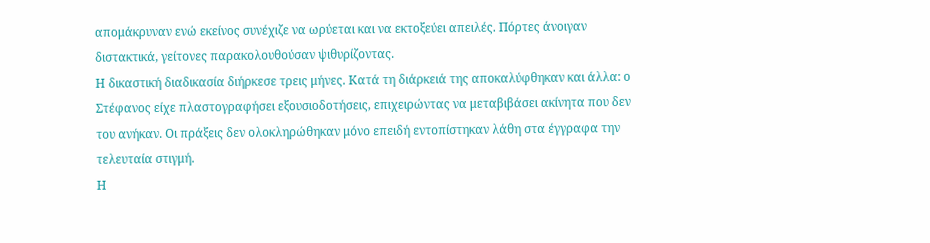απομάκρυναν ενώ εκείνος συνέχιζε να ωρύεται και να εκτοξεύει απειλές. Πόρτες άνοιγαν διστακτικά, γείτονες παρακολουθούσαν ψιθυρίζοντας.
Η δικαστική διαδικασία διήρκεσε τρεις μήνες. Κατά τη διάρκειά της αποκαλύφθηκαν και άλλα: ο Στέφανος είχε πλαστογραφήσει εξουσιοδοτήσεις, επιχειρώντας να μεταβιβάσει ακίνητα που δεν του ανήκαν. Οι πράξεις δεν ολοκληρώθηκαν μόνο επειδή εντοπίστηκαν λάθη στα έγγραφα την τελευταία στιγμή.
Η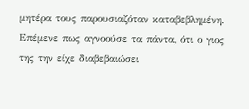μητέρα τους παρουσιαζόταν καταβεβλημένη. Επέμενε πως αγνοούσε τα πάντα, ότι ο γιος της την είχε διαβεβαιώσει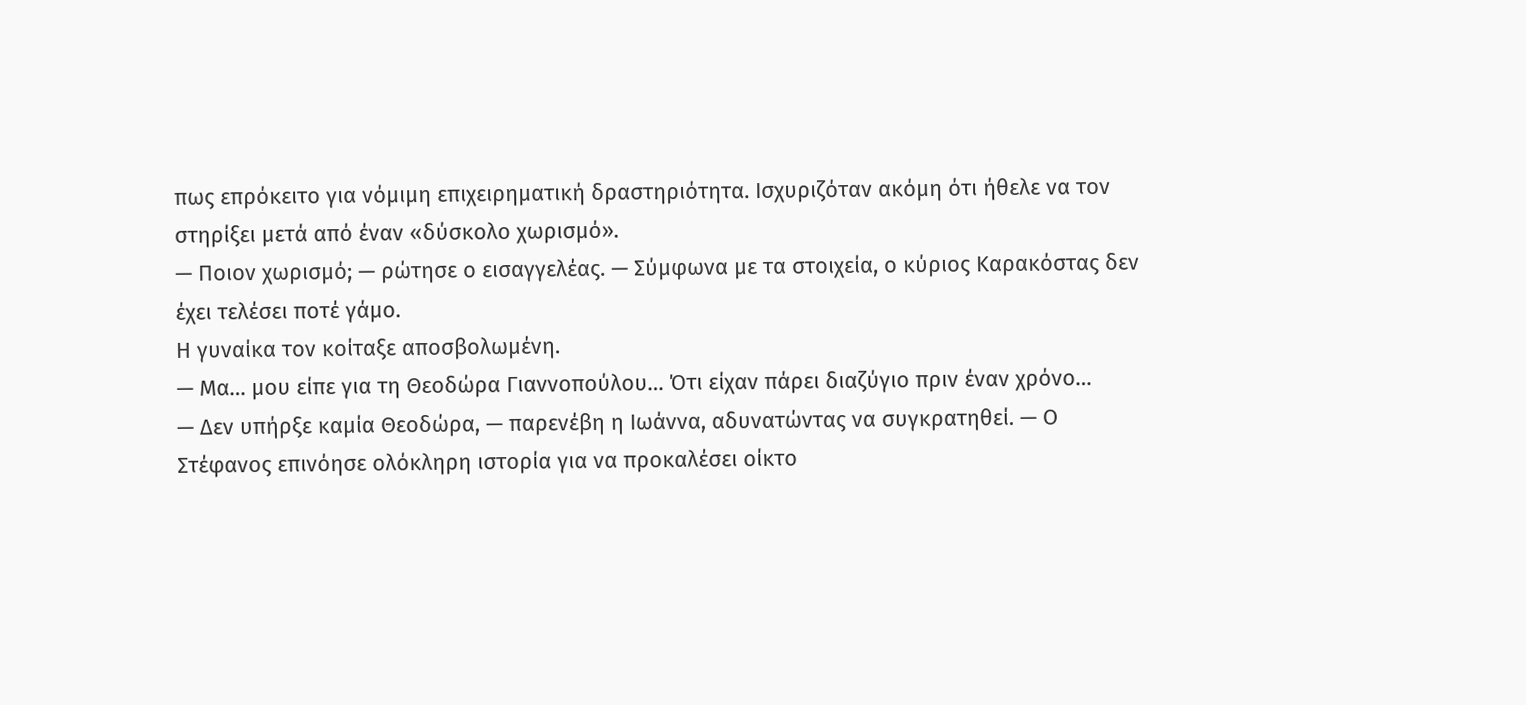πως επρόκειτο για νόμιμη επιχειρηματική δραστηριότητα. Ισχυριζόταν ακόμη ότι ήθελε να τον στηρίξει μετά από έναν «δύσκολο χωρισμό».
— Ποιον χωρισμό; — ρώτησε ο εισαγγελέας. — Σύμφωνα με τα στοιχεία, ο κύριος Καρακόστας δεν έχει τελέσει ποτέ γάμο.
Η γυναίκα τον κοίταξε αποσβολωμένη.
— Μα… μου είπε για τη Θεοδώρα Γιαννοπούλου… Ότι είχαν πάρει διαζύγιο πριν έναν χρόνο…
— Δεν υπήρξε καμία Θεοδώρα, — παρενέβη η Ιωάννα, αδυνατώντας να συγκρατηθεί. — Ο Στέφανος επινόησε ολόκληρη ιστορία για να προκαλέσει οίκτο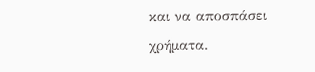και να αποσπάσει χρήματα.